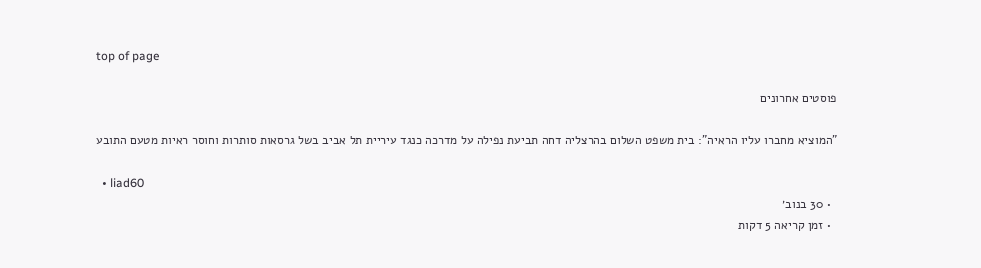top of page

פוסטים אחרונים

"המוציא מחברו עליו הראיה": בית משפט השלום בהרצליה דחה תביעת נפילה על מדרכה כנגד עיריית תל אביב בשל גרסאות סותרות וחוסר ראיות מטעם התובע

  • liad60
  • 30 בנוב׳
  • זמן קריאה 5 דקות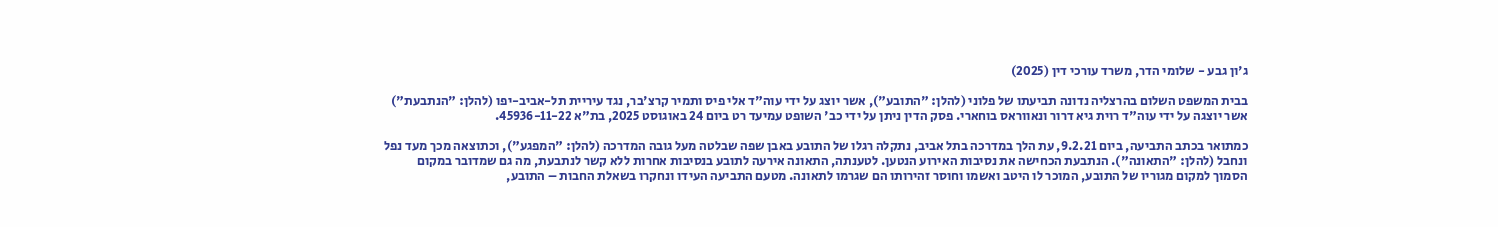ג'ון גבע - שלומי הדר, משרד עורכי דין (2025)

בבית המשפט השלום בהרצליה נדונה תביעתו של פלוני (להלן: "התובע"), אשר יוצג על ידי עוה"ד אלי פיס ותמיר קרצ'בר, נגד עיריית תל-אביב-יפו (להלן: "הנתבעת") אשר יוצגה על ידי עוה"ד רוית גיא דרור ונאווראס בוחארי. פסק הדין ניתן על ידי כב' השופט עמיעד רט ביום 24 באוגוסט 2025, בת"א 45936-11-22.

כמתואר בכתב התביעה, ביום 9.2.21, עת הלך במדרכה בתל אביב, נתקלה רגלו של התובע באבן שפה שבלטה מעל גובה המדרכה (להלן: "המפגע"), וכתוצאה מכך מעד נפל ונחבל (להלן: "התאונה"). הנתבעת הכחישה את נסיבות האירוע הנטען. לטענתה, התאונה אירעה לתובע בנסיבות אחרות ללא קשר לנתבעת, מה גם שמדובר במקום הסמוך למקום מגוריו של התובע, המוכר לו היטב ואשמו וחוסר זהירותו הם שגרמו לתאונה. מטעם התביעה העידו ונחקרו בשאלת החבות – התובע,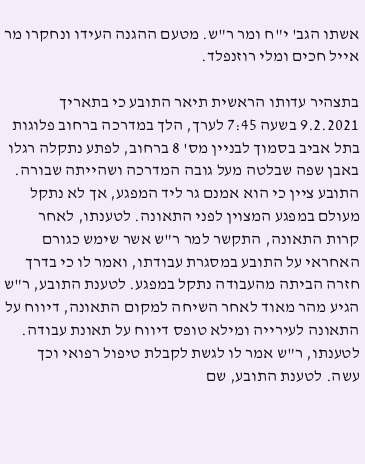אשתו הגב' י"ח ומר ר"ש. מטעם ההגנה העידו ונחקרו מר אייל חכים ומלי רוזנפלד.

בתצהיר עדותו הראשית תיאר התובע כי בתאריך 9.2.2021 בשעה 7:45 לערך, הלך במדרכה ברחוב פלוגות בתל אביב בסמוך לבניין מס' 8 ברחוב, לפתע נתקלה רגלו באבן שפה שבלטה מעל גובה המדרכה ושהייתה שבורה. התובע ציין כי הוא אמנם גר ליד המפגע, אך לא נתקל מעולם במפגע המצוין לפני התאונה. לטענתו, לאחר קרות התאונה, התקשר למר ר"ש אשר שימש כגורם האחראי על התובע במסגרת עבודתו, ואמר לו כי בדרך חזרה הביתה מהעבודה נתקל במפגע. לטענת התובע, ר"ש הגיע מהר מאוד לאחר השיחה למקום התאונה, דיווח על התאונה לעירייה ומילא טופס דיווח על תאונת עבודה. לטענתו, ר"ש אמר לו לגשת לקבלת טיפול רפואי וכך עשה. לטענת התובע, שם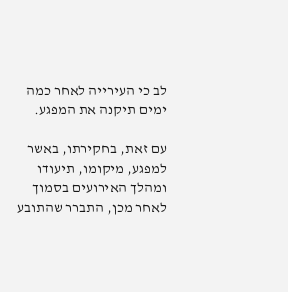לב כי העירייה לאחר כמה ימים תיקנה את המפגע.

עם זאת, בחקירתו, באשר למפגע, מיקומו, תיעודו ומהלך האירועים בסמוך לאחר מכן, התברר שהתובע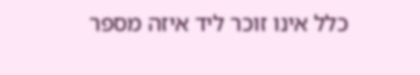כלל אינו זוכר ליד איזה מספר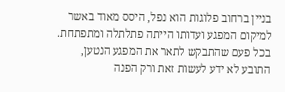בניין ברחוב פלוגות הוא נפל, היסס מאוד באשר למיקום המפגע ועדותו הייתה פתלתלה ומתפתחת. בכל פעם שהתבקש לתאר את המפגע הנטען, התובע לא ידע לעשות זאת ורק הפנה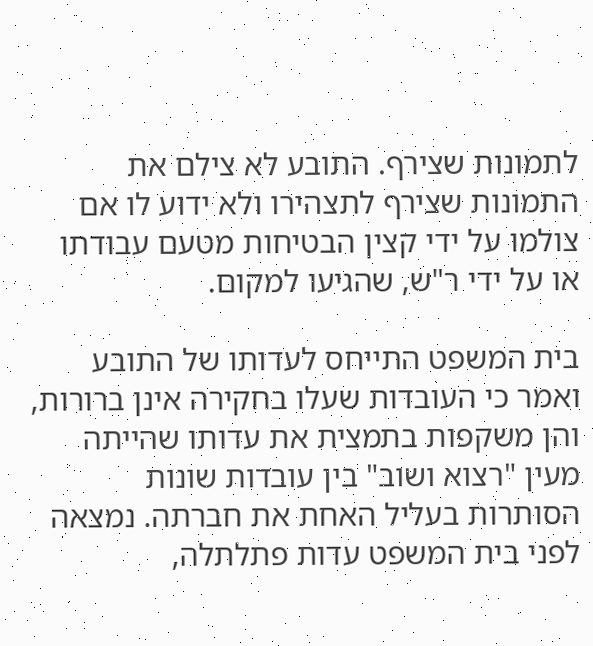לתמונות שצירף. התובע לא צילם את התמונות שצירף לתצהירו ולא ידוע לו אם צולמו על ידי קצין הבטיחות מטעם עבודתו או על ידי ר"ש, שהגיעו למקום.

בית המשפט התייחס לעדותו של התובע ואמר כי העובדות שעלו בחקירה אינן ברורות, והן משקפות בתמצית את עדותו שהייתה מעין "רצוא ושוב" בין עובדות שונות הסותרות בעליל האחת את חברתה. נמצאה לפני בית המשפט עדות פתלתלה,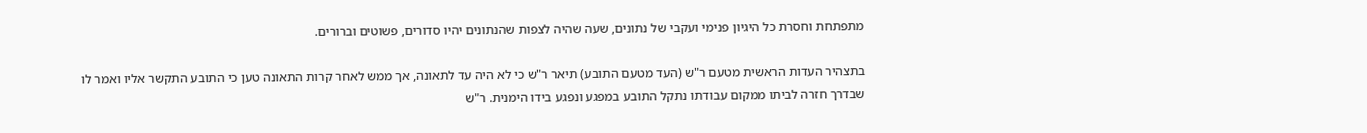מתפתחת וחסרת כל היגיון פנימי ועקבי של נתונים, שעה שהיה לצפות שהנתונים יהיו סדורים, פשוטים וברורים.

בתצהיר העדות הראשית מטעם ר"ש (העד מטעם התובע) תיאר ר"ש כי לא היה עד לתאונה, אך ממש לאחר קרות התאונה טען כי התובע התקשר אליו ואמר לו שבדרך חזרה לביתו ממקום עבודתו נתקל התובע במפגע ונפגע בידו הימנית. ר"ש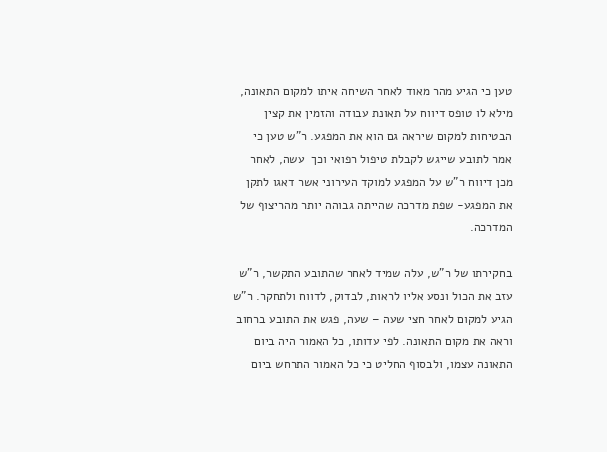טען כי הגיע מהר מאוד לאחר השיחה איתו למקום התאונה, מילא לו טופס דיווח על תאונת עבודה והזמין את קצין הבטיחות למקום שיראה גם הוא את המפגע. ר"ש טען כי אמר לתובע שייגש לקבלת טיפול רפואי וכך  עשה, לאחר מכן דיווח ר"ש על המפגע למוקד העירוני אשר דאגו לתקן את המפגע- שפת מדרכה שהייתה גבוהה יותר מהריצוף של המדרכה.

בחקירתו של ר"ש, עלה שמיד לאחר שהתובע התקשר, ר"ש עזב את הכול ונסע אליו לראות, לבדוק, לדווח ולתחקר. ר"ש הגיע למקום לאחר חצי שעה – שעה, פגש את התובע ברחוב וראה את מקום התאונה. לפי עדותו, כל האמור היה ביום התאונה עצמו, ולבסוף החליט כי כל האמור התרחש ביום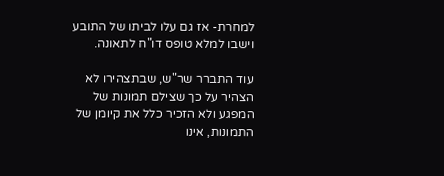למחרת- אז גם עלו לביתו של התובע וישבו למלא טופס דו"ח לתאונה.

עוד התברר שר"ש, שבתצהירו לא הצהיר על כך שצילם תמונות של המפגע ולא הזכיר כלל את קיומן של התמונות, אינו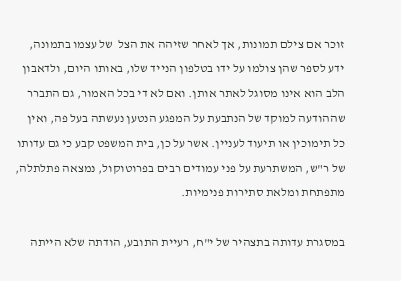זוכר אם צילם תמונות, אך לאחר שזיהה את הצל  של עצמו בתמונה, ידע לספר שהן צולמו על ידו בטלפון הנייד שלו, באותו היום, ולדאבון הלב הוא אינו מסוגל לאתר אותן. ואם לא די בכל האמור, גם התברר שההודעה למוקד של הנתבעת על המפגע הנטען נעשתה בעל פה, ואין כל תימוכין או תיעוד לעניין. אשר על כן, בית המשפט קבע כי גם עדותו של ר"ש, המשתרעת על פני עמודים רבים בפרוטוקול, נמצאה פתלתלה, מתפתחת ומלאת סתירות פנימיות.

במסגרת עדותה בתצהיר של י"ח, רעיית התובע, הודתה שלא הייתה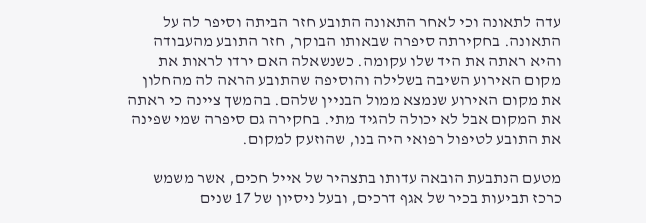עדה לתאונה וכי לאחר התאונה התובע חזר הביתה וסיפר לה על התאונה. בחקירתה סיפרה שבאותו הבוקר, חזר התובע מהעבודה והיא ראתה את היד שלו עקומה. כשנשאלה האם ירדו לראות את מקום האירוע השיבה בשלילה והוסיפה שהתובע הראה לה מהחלון את מקום האירוע שנמצא ממול הבניין שלהם. בהמשך ציינה כי ראתה את המקום אבל לא יכולה להגיד מתי. בחקירה גם סיפרה שמי שפינה את התובע לטיפול רפואי היה בנו, שהוזעק למקום.

מטעם הנתבעת הובאה עדותו בתצהיר של אייל חכים, אשר משמש כרכז תביעות בכיר של אגף דרכים, ובעל ניסיון של 17 שנים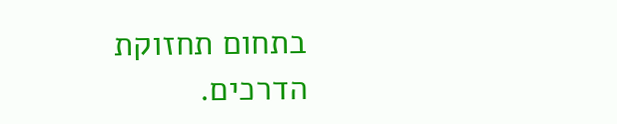בתחום תחזוקת הדרכים.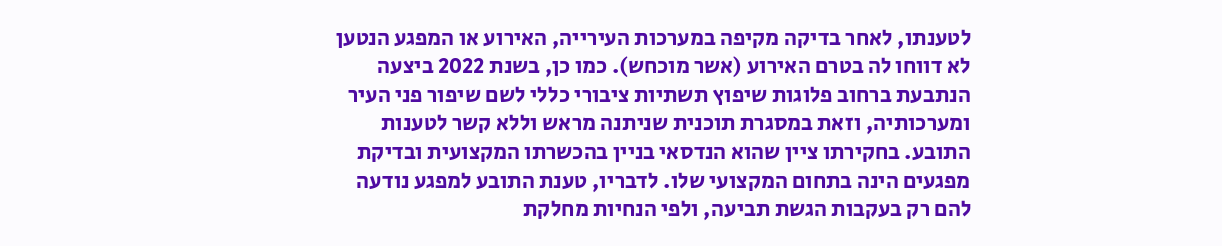לטענתו, לאחר בדיקה מקיפה במערכות העירייה, האירוע או המפגע הנטען לא דווחו לה בטרם האירוע (אשר מוכחש). כמו כן, בשנת 2022 ביצעה הנתבעת ברחוב פלוגות שיפוץ תשתיות ציבורי כללי לשם שיפור פני העיר ומערכותיה, וזאת במסגרת תוכנית שניתנה מראש וללא קשר לטענות התובע. בחקירתו ציין שהוא הנדסאי בניין בהכשרתו המקצועית ובדיקת מפגעים הינה בתחום המקצועי שלו. לדבריו, טענת התובע למפגע נודעה להם רק בעקבות הגשת תביעה, ולפי הנחיות מחלקת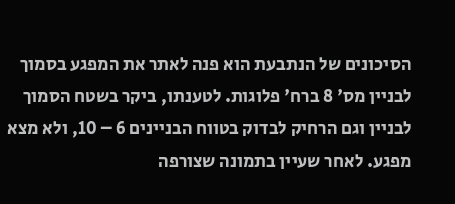הסיכונים של הנתבעת הוא פנה לאתר את המפגע בסמוך לבניין מס' 8 ברח' פלוגות. לטענתו, ביקר בשטח הסמוך לבניין וגם הרחיק לבדוק בטווח הבניינים 6 – 10, ולא מצא מפגע. לאחר שעיין בתמונה שצורפה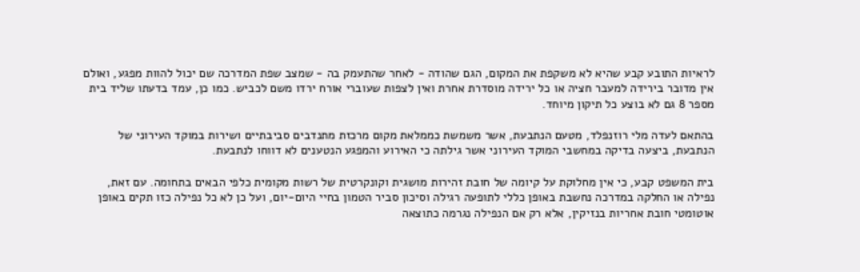לראיות התובע קבע שהיא לא משקפת את המקום, הגם שהודה - לאחר שהתעמק בה - שמצב שפת המדרכה שם יכול להוות מפגע, ואולם אין מדובר בירידה למעבר חציה או כל ירידה מוסדרת אחרת ואין לצפות שעוברי אורח ירדו משם לכביש. כמו כן, עמד בדעתו שליד בית מספר 8 גם לא בוצע כל תיקון מיוחד.

בהתאם לעדה מלי רוזנפלד, מטעם הנתבעת, אשר משמשת כממלאת מקום מרכזת מתנדבים סביבתיים ושירות במוקד העירוני של הנתבעת, ביצעה בדיקה במחשבי המוקד העירוני אשר גילתה כי האירוע והמפגע הנטענים לא דווחו לנתבעת.

בית המשפט קבע, כי אין מחלוקת על קיומה של חובת זהירות מושגית וקונקרטית של רשות מקומית כלפי הבאים בתחומה. עם זאת, נפילה או החלקה במדרכה נחשבת באופן כללי לתופעה רגילה וסיכון סביר הטמון בחיי היום-יום, ועל כן לא כל נפילה כזו תקים באופן אוטומטי חובת אחריות בנזיקין, אלא רק אם הנפילה נגרמה כתוצאה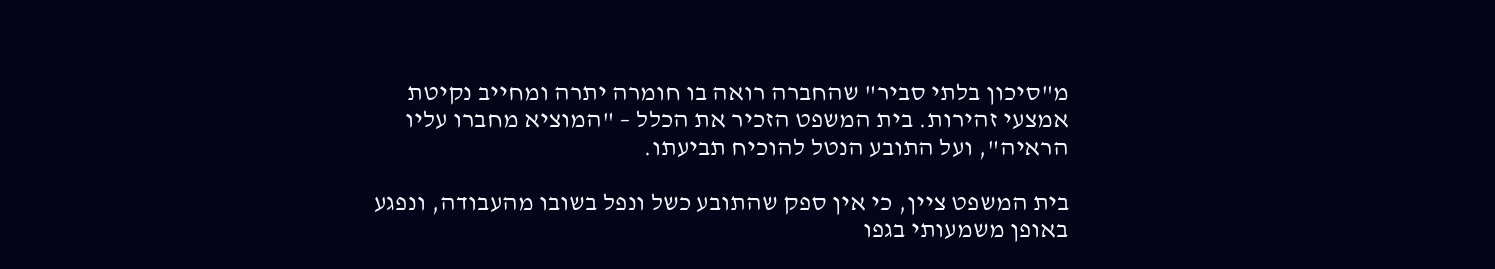מ"סיכון בלתי סביר" שהחברה רואה בו חומרה יתרה ומחייב נקיטת אמצעי זהירות. בית המשפט הזכיר את הכלל – "המוציא מחברו עליו הראיה", ועל התובע הנטל להוכיח תביעתו.

בית המשפט ציין, כי אין ספק שהתובע כשל ונפל בשובו מהעבודה, ונפגע באופן משמעותי בגפו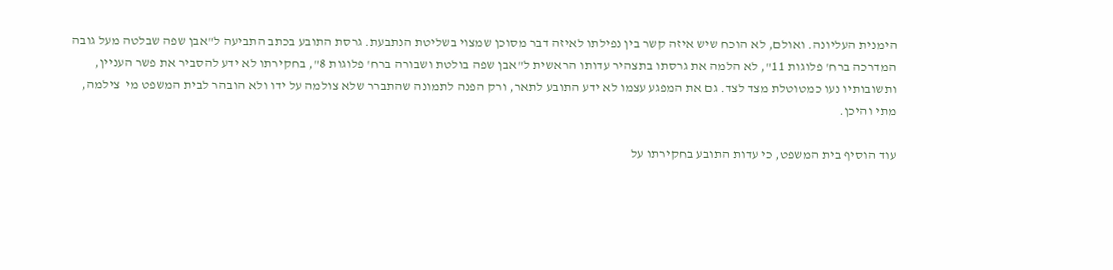הימנית העליונה. ואולם, לא הוכח שיש איזה קשר בין נפילתו לאיזה דבר מסוכן שמצוי בשליטת הנתבעת. גרסת התובע בכתב התביעה ל"אבן שפה שבלטה מעל גובה המדרכה ברח' פלוגות 11", לא הלמה את גרסתו בתצהיר עדותו הראשית ל"אבן שפה בולטת ושבורה ברח' פלוגות 8", בחקירתו לא ידע להסביר את פשר העניין, ותשובותיו נעו כמטוטלת מצד לצד. גם את המפגע עצמו לא ידע התובע לתאר, ורק הפנה לתמונה שהתברר שלא צולמה על ידו ולא הובהר לבית המשפט מי  צילמה, מתי והיכן.

עוד הוסיף בית המשפט, כי עדות התובע בחקירתו על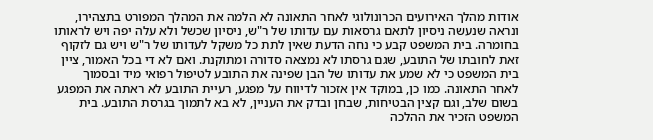אודות מהלך האירועים הכרונולוגי לאחר התאונה לא הלמה את המהלך המפורט בתצהירו, ונראה שנעשה ניסיון לתאם גרסאות עם עדותו של ר"ש, ניסיון שכשל ולא עלה יפה ויש לראותו בחומרה. בית המשפט קבע כי נחה הדעת שאין לתת כל משקל לעדותו של ר"ש ויש גם לזקוף זאת לחובתו של התובע, שגם גרסתו לא נמצאה סדורה ומתוקנת. ואם לא די בכל האמור, ציין בית המשפט כי לא שמע את עדותו של הבן שפינה את התובע לטיפול רפואי מיד ובסמוך לאחר התאונה. כמו כן, במוקד אין אזכור לדיווח על מפגע, רעיית התובע לא ראתה את המפגע בשום שלב, וגם קצין הבטיחות, שבחן ובדק את העניין, לא בא לתמוך בגרסת התובע. בית המשפט הזכיר את ההלכה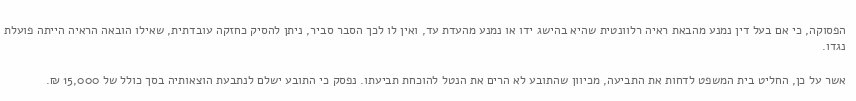הפסוקה, כי אם בעל דין נמנע מהבאת ראיה רלוונטית שהיא בהישג ידו או נמנע מהעדת עד, ואין לו לכך הסבר סביר, ניתן להסיק כחזקה עובדתית, שאילו הובאה הראיה הייתה פועלת נגדו.

אשר על כן, החליט בית המשפט לדחות את התביעה, מכיוון שהתובע לא הרים את הנטל להוכחת תביעתו. נפסק כי התובע ישלם לנתבעת הוצאותיה בסך כולל של 15,000 ₪.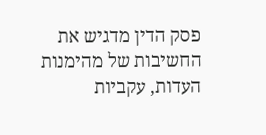פסק הדין מדגיש את החשיבות של מהימנות העדות, עקביות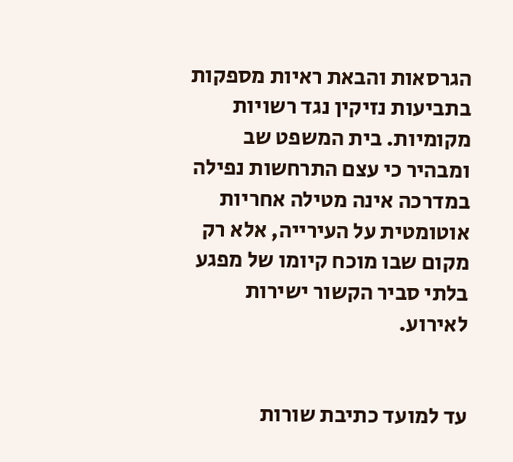הגרסאות והבאת ראיות מספקות בתביעות נזיקין נגד רשויות מקומיות. בית המשפט שב ומבהיר כי עצם התרחשות נפילה במדרכה אינה מטילה אחריות אוטומטית על העירייה, אלא רק מקום שבו מוכח קיומו של מפגע בלתי סביר הקשור ישירות לאירוע.


עד למועד כתיבת שורות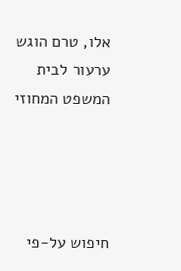אלו, טרם הוגש ערעור לבית המשפט המחוזי




חיפוש על-פי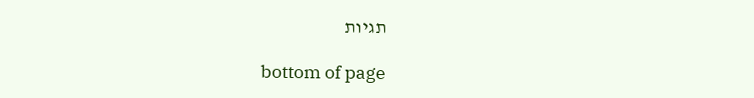תגיות

bottom of page